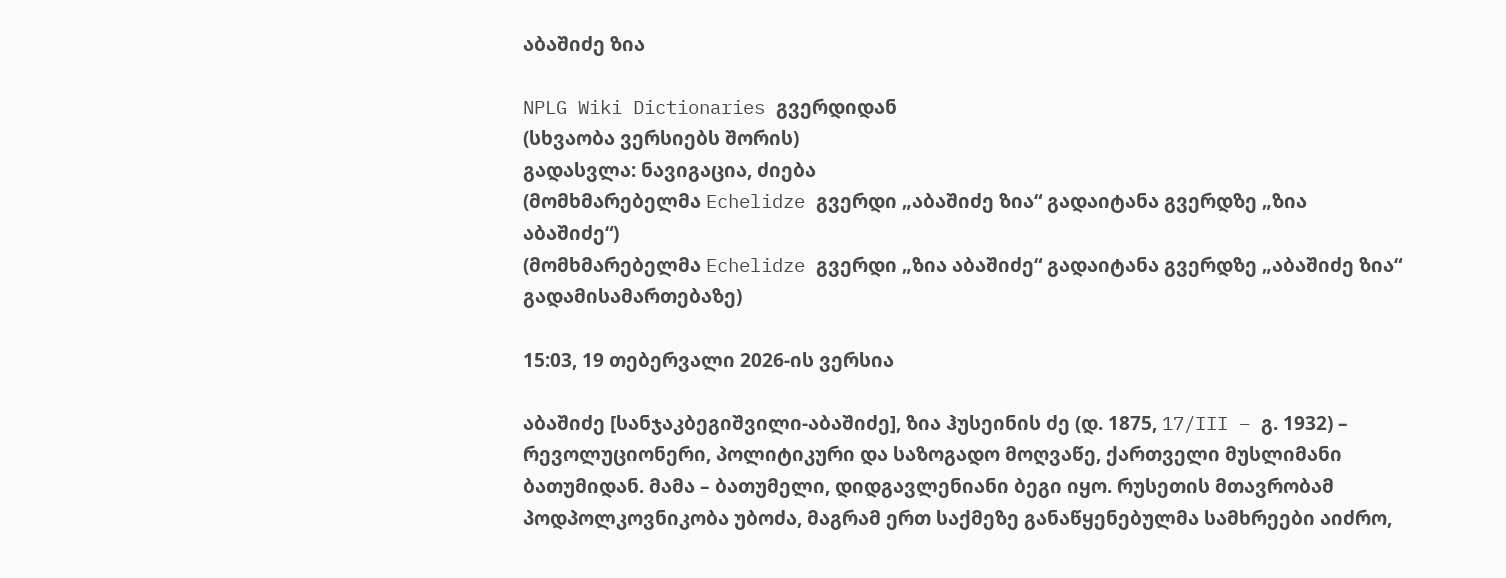აბაშიძე ზია

NPLG Wiki Dictionaries გვერდიდან
(სხვაობა ვერსიებს შორის)
გადასვლა: ნავიგაცია, ძიება
(მომხმარებელმა Echelidze გვერდი „აბაშიძე ზია“ გადაიტანა გვერდზე „ზია აბაშიძე“)
(მომხმარებელმა Echelidze გვერდი „ზია აბაშიძე“ გადაიტანა გვერდზე „აბაშიძე ზია“ გადამისამართებაზე)

15:03, 19 თებერვალი 2026-ის ვერსია

აბაშიძე [სანჯაკბეგიშვილი-აბაშიძე], ზია ჰუსეინის ძე (დ. 1875, 17/III – გ. 1932) – რევოლუციონერი, პოლიტიკური და საზოგადო მოღვაწე, ქართველი მუსლიმანი ბათუმიდან. მამა – ბათუმელი, დიდგავლენიანი ბეგი იყო. რუსეთის მთავრობამ პოდპოლკოვნიკობა უბოძა, მაგრამ ერთ საქმეზე განაწყენებულმა სამხრეები აიძრო,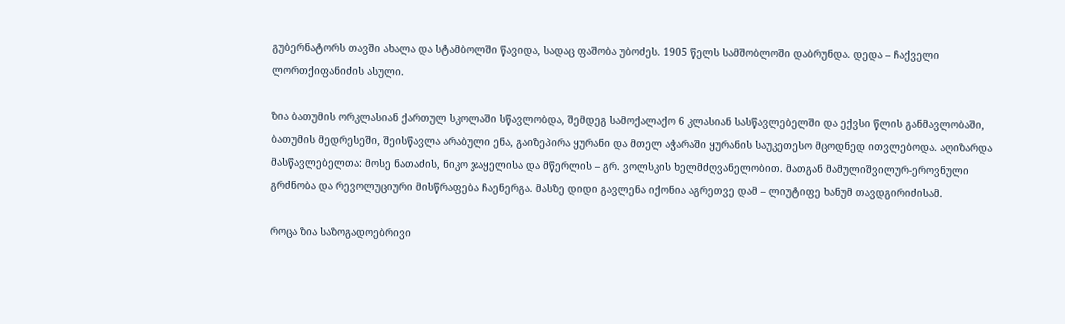გუბერნატორს თავში ახალა და სტამბოლში წავიდა, სადაც ფაშობა უბოძეს. 1905 წელს სამშობლოში დაბრუნდა. დედა – ჩაქველი ლორთქიფანიძის ასული.

ზია ბათუმის ორკლასიან ქართულ სკოლაში სწავლობდა, შემდეგ სამოქალაქო 6 კლასიან სასწავლებელში და ექვსი წლის განმავლობაში, ბათუმის მედრესეში, შეისწავლა არაბული ენა, გაიზეპირა ყურანი და მთელ აჭარაში ყურანის საუკეთესო მცოდნედ ითვლებოდა. აღიზარდა მასწავლებელთა: მოსე ნათაძის, ნიკო ჯაყელისა და მწერლის – გრ. ვოლსკის ხელმძღვანელობით. მათგან მამულიშვილურ-ეროვნული გრძნობა და რევოლუციური მისწრაფება ჩაენერგა. მასზე დიდი გავლენა იქონია აგრეთვე დამ – ლიუტიფე ხანუმ თავდგირიძისამ.

როცა ზია საზოგადოებრივი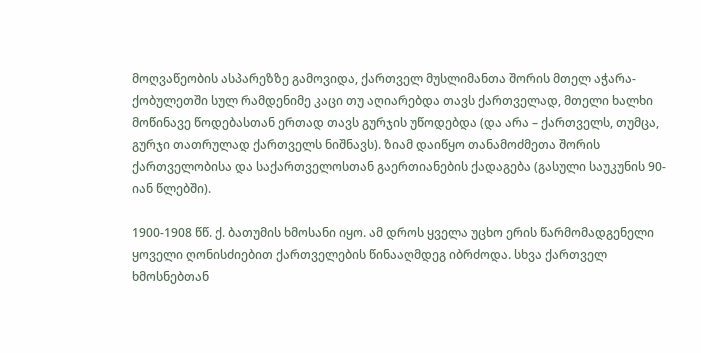მოღვაწეობის ასპარეზზე გამოვიდა, ქართველ მუსლიმანთა შორის მთელ აჭარა-ქობულეთში სულ რამდენიმე კაცი თუ აღიარებდა თავს ქართველად, მთელი ხალხი მოწინავე წოდებასთან ერთად თავს გურჯის უწოდებდა (და არა – ქართველს, თუმცა, გურჯი თათრულად ქართველს ნიშნავს). ზიამ დაიწყო თანამოძმეთა შორის ქართველობისა და საქართველოსთან გაერთიანების ქადაგება (გასული საუკუნის 90-იან წლებში).

1900-1908 წწ. ქ. ბათუმის ხმოსანი იყო. ამ დროს ყველა უცხო ერის წარმომადგენელი ყოველი ღონისძიებით ქართველების წინააღმდეგ იბრძოდა. სხვა ქართველ ხმოსნებთან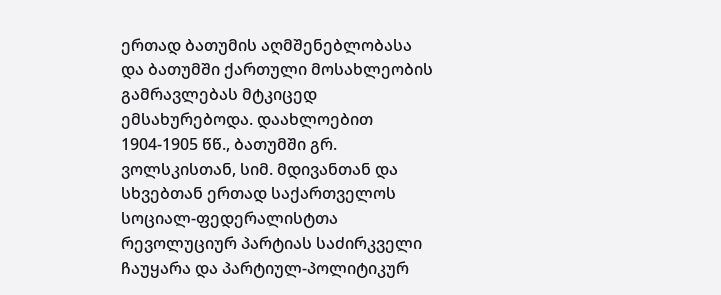ერთად ბათუმის აღმშენებლობასა და ბათუმში ქართული მოსახლეობის გამრავლებას მტკიცედ ემსახურებოდა. დაახლოებით 1904-1905 წწ., ბათუმში გრ. ვოლსკისთან, სიმ. მდივანთან და სხვებთან ერთად საქართველოს სოციალ-ფედერალისტთა რევოლუციურ პარტიას საძირკველი ჩაუყარა და პარტიულ-პოლიტიკურ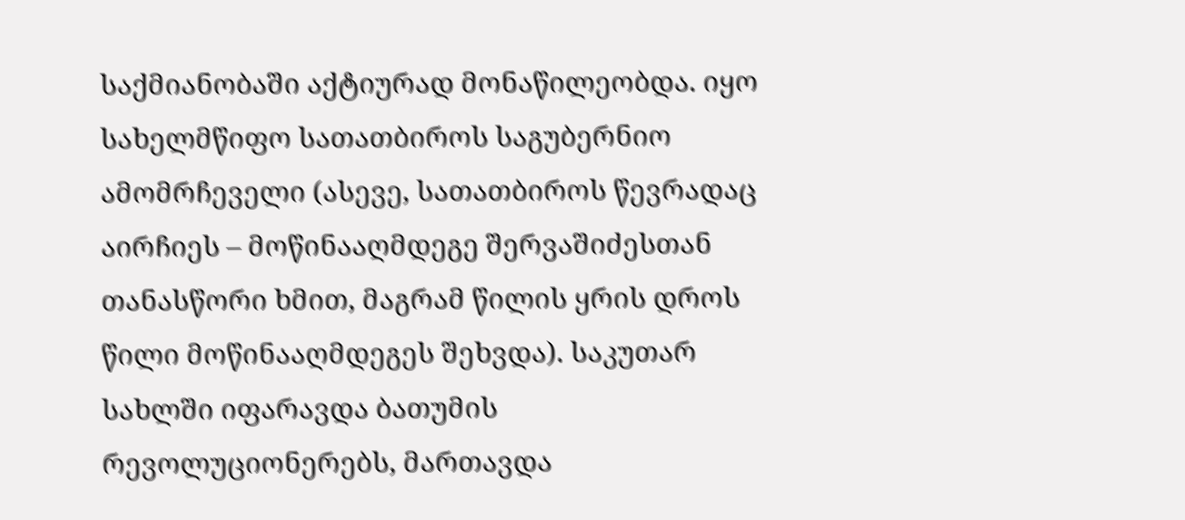საქმიანობაში აქტიურად მონაწილეობდა. იყო სახელმწიფო სათათბიროს საგუბერნიო ამომრჩეველი (ასევე, სათათბიროს წევრადაც აირჩიეს – მოწინააღმდეგე შერვაშიძესთან თანასწორი ხმით, მაგრამ წილის ყრის დროს წილი მოწინააღმდეგეს შეხვდა). საკუთარ სახლში იფარავდა ბათუმის რევოლუციონერებს, მართავდა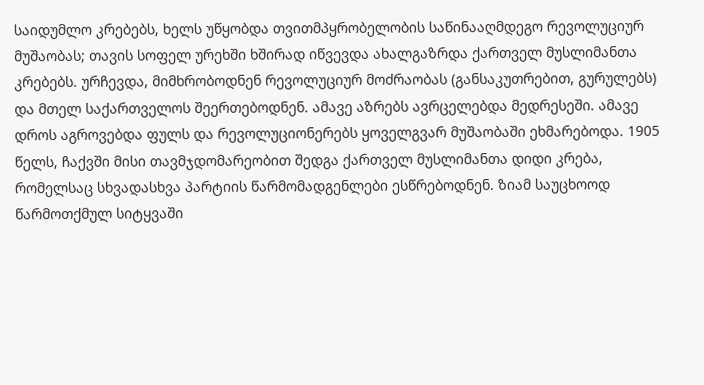საიდუმლო კრებებს, ხელს უწყობდა თვითმპყრობელობის საწინააღმდეგო რევოლუციურ მუშაობას; თავის სოფელ ურეხში ხშირად იწვევდა ახალგაზრდა ქართველ მუსლიმანთა კრებებს. ურჩევდა, მიმხრობოდნენ რევოლუციურ მოძრაობას (განსაკუთრებით, გურულებს) და მთელ საქართველოს შეერთებოდნენ. ამავე აზრებს ავრცელებდა მედრესეში. ამავე დროს აგროვებდა ფულს და რევოლუციონერებს ყოველგვარ მუშაობაში ეხმარებოდა. 1905 წელს, ჩაქვში მისი თავმჯდომარეობით შედგა ქართველ მუსლიმანთა დიდი კრება, რომელსაც სხვადასხვა პარტიის წარმომადგენლები ესწრებოდნენ. ზიამ საუცხოოდ წარმოთქმულ სიტყვაში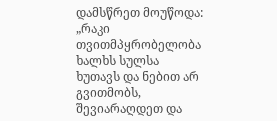დამსწრეთ მოუწოდა: „რაკი თვითმპყრობელობა ხალხს სულსა ხუთავს და ნებით არ გვითმობს, შევიარაღდეთ და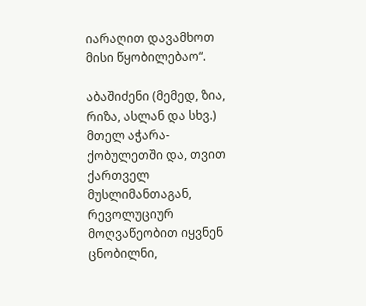იარაღით დავამხოთ მისი წყობილებაო“.

აბაშიძენი (მემედ, ზია, რიზა, ასლან და სხვ.) მთელ აჭარა-ქობულეთში და, თვით ქართველ მუსლიმანთაგან, რევოლუციურ მოღვაწეობით იყვნენ ცნობილნი,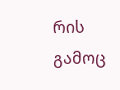რის გამოც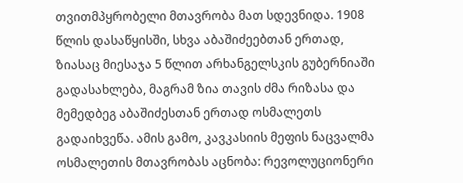თვითმპყრობელი მთავრობა მათ სდევნიდა. 1908 წლის დასაწყისში, სხვა აბაშიძეებთან ერთად, ზიასაც მიესაჯა 5 წლით არხანგელსკის გუბერნიაში გადასახლება, მაგრამ ზია თავის ძმა რიზასა და მემედბეგ აბაშიძესთან ერთად ოსმალეთს გადაიხვეწა. ამის გამო, კავკასიის მეფის ნაცვალმა ოსმალეთის მთავრობას აცნობა: რევოლუციონერი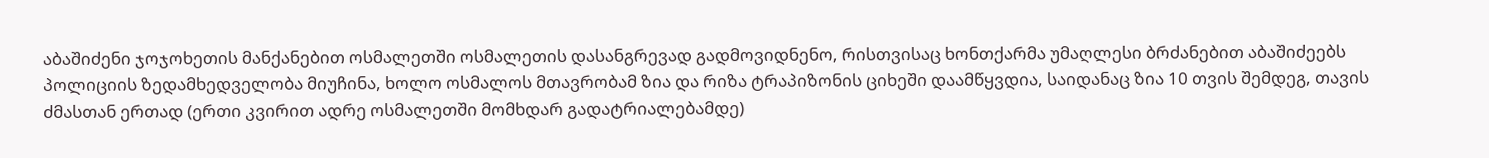აბაშიძენი ჯოჯოხეთის მანქანებით ოსმალეთში ოსმალეთის დასანგრევად გადმოვიდნენო, რისთვისაც ხონთქარმა უმაღლესი ბრძანებით აბაშიძეებს პოლიციის ზედამხედველობა მიუჩინა, ხოლო ოსმალოს მთავრობამ ზია და რიზა ტრაპიზონის ციხეში დაამწყვდია, საიდანაც ზია 10 თვის შემდეგ, თავის ძმასთან ერთად (ერთი კვირით ადრე ოსმალეთში მომხდარ გადატრიალებამდე)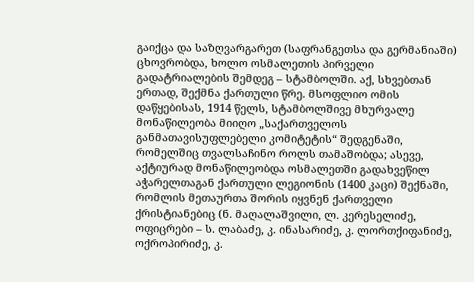გაიქცა და საზღვარგარეთ (საფრანგეთსა და გერმანიაში) ცხოვრობდა, ხოლო ოსმალეთის პირველი გადატრიალების შემდეგ – სტამბოლში. აქ, სხვებთან ერთად, შექმნა ქართული წრე. მსოფლიო ომის დაწყებისას, 1914 წელს, სტამბოლშივე მხურვალე მონაწილეობა მიიღო „საქართველოს განმათავისუფლებელი კომიტეტის“ შედგენაში, რომელშიც თვალსაჩინო როლს თამაშობდა; ასევე, აქტიურად მონაწილეობდა ოსმალეთში გადახვეწილ აჭარელთაგან ქართული ლეგიონის (1400 კაცი) შექნაში, რომლის მეთაურთა შორის იყვნენ ქართველი ქრისტიანებიც (ნ. მაღალაშვილი, ლ. კერესელიძე, ოფიცრები – ს. ლაბაძე, კ. ინასარიძე, კ. ლორთქიფანიძე, ოქროპირიძე, კ.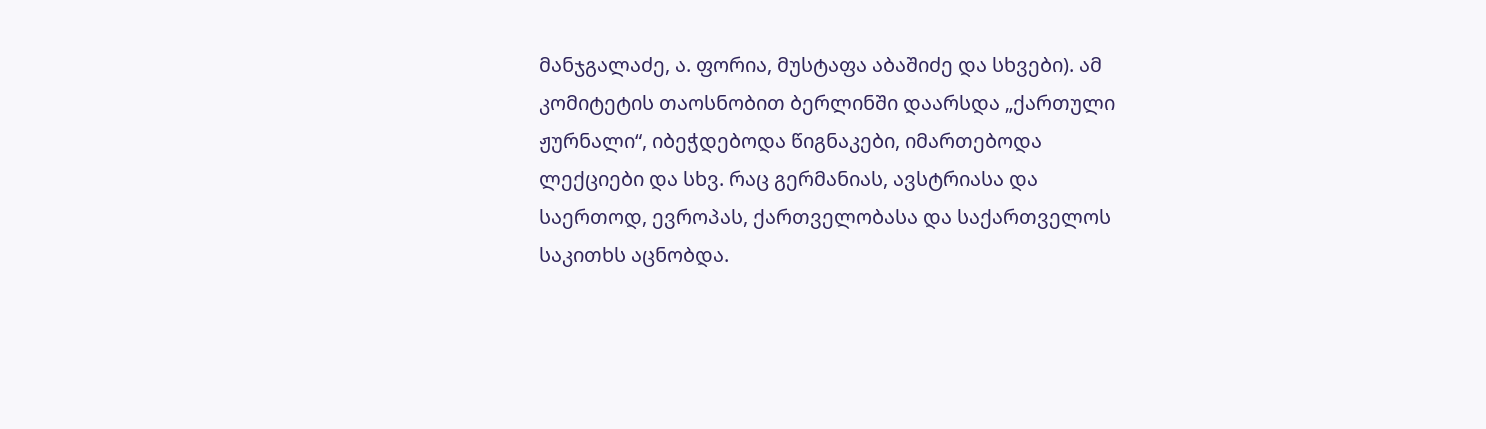მანჯგალაძე, ა. ფორია, მუსტაფა აბაშიძე და სხვები). ამ კომიტეტის თაოსნობით ბერლინში დაარსდა „ქართული ჟურნალი“, იბეჭდებოდა წიგნაკები, იმართებოდა ლექციები და სხვ. რაც გერმანიას, ავსტრიასა და საერთოდ, ევროპას, ქართველობასა და საქართველოს საკითხს აცნობდა.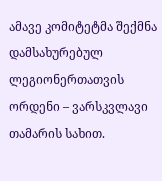ამავე კომიტეტმა შექმნა დამსახურებულ ლეგიონერთათვის ორდენი – ვარსკვლავი თამარის სახით.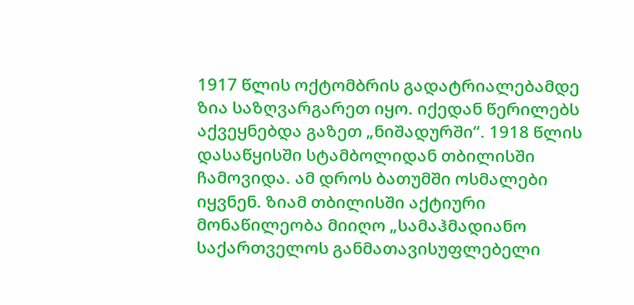1917 წლის ოქტომბრის გადატრიალებამდე ზია საზღვარგარეთ იყო. იქედან წერილებს აქვეყნებდა გაზეთ „ნიშადურში“. 1918 წლის დასაწყისში სტამბოლიდან თბილისში ჩამოვიდა. ამ დროს ბათუმში ოსმალები იყვნენ. ზიამ თბილისში აქტიური მონაწილეობა მიიღო „სამაჰმადიანო საქართველოს განმათავისუფლებელი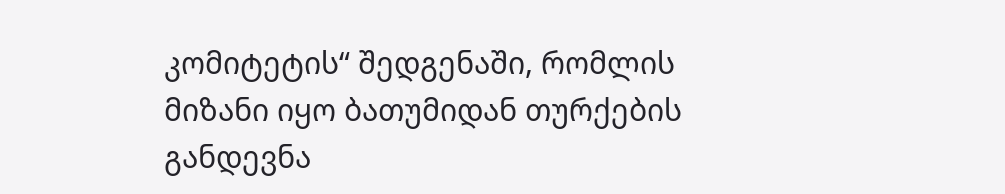კომიტეტის“ შედგენაში, რომლის მიზანი იყო ბათუმიდან თურქების განდევნა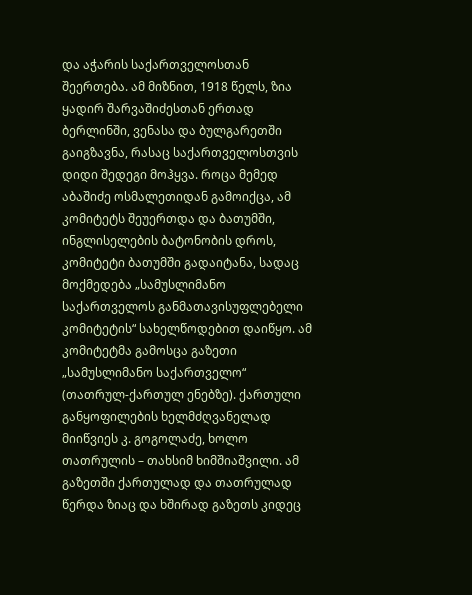და აჭარის საქართველოსთან შეერთება. ამ მიზნით, 1918 წელს, ზია ყადირ შარვაშიძესთან ერთად ბერლინში, ვენასა და ბულგარეთში გაიგზავნა, რასაც საქართველოსთვის დიდი შედეგი მოჰყვა. როცა მემედ აბაშიძე ოსმალეთიდან გამოიქცა, ამ კომიტეტს შეუერთდა და ბათუმში, ინგლისელების ბატონობის დროს, კომიტეტი ბათუმში გადაიტანა, სადაც მოქმედება „სამუსლიმანო საქართველოს განმათავისუფლებელი კომიტეტის“ სახელწოდებით დაიწყო. ამ კომიტეტმა გამოსცა გაზეთი „სამუსლიმანო საქართველო“ (თათრულ-ქართულ ენებზე). ქართული განყოფილების ხელმძღვანელად მიიწვიეს კ. გოგოლაძე, ხოლო თათრულის – თახსიმ ხიმშიაშვილი. ამ გაზეთში ქართულად და თათრულად წერდა ზიაც და ხშირად გაზეთს კიდეც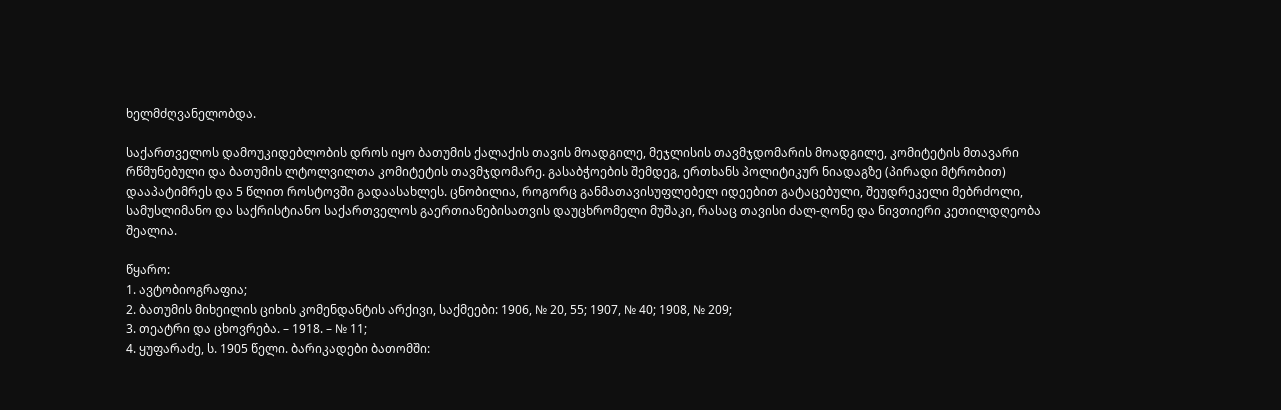ხელმძღვანელობდა.

საქართველოს დამოუკიდებლობის დროს იყო ბათუმის ქალაქის თავის მოადგილე, მეჯლისის თავმჯდომარის მოადგილე, კომიტეტის მთავარი რწმუნებული და ბათუმის ლტოლვილთა კომიტეტის თავმჯდომარე. გასაბჭოების შემდეგ, ერთხანს პოლიტიკურ ნიადაგზე (პირადი მტრობით) დააპატიმრეს და 5 წლით როსტოვში გადაასახლეს. ცნობილია, როგორც განმათავისუფლებელ იდეებით გატაცებული, შეუდრეკელი მებრძოლი, სამუსლიმანო და საქრისტიანო საქართველოს გაერთიანებისათვის დაუცხრომელი მუშაკი, რასაც თავისი ძალ-ღონე და ნივთიერი კეთილდღეობა შეალია.

წყარო:
1. ავტობიოგრაფია;
2. ბათუმის მიხეილის ციხის კომენდანტის არქივი, საქმეები: 1906, № 20, 55; 1907, № 40; 1908, № 209;
3. თეატრი და ცხოვრება. – 1918. – № 11;
4. ყუფარაძე, ს. 1905 წელი. ბარიკადები ბათომში: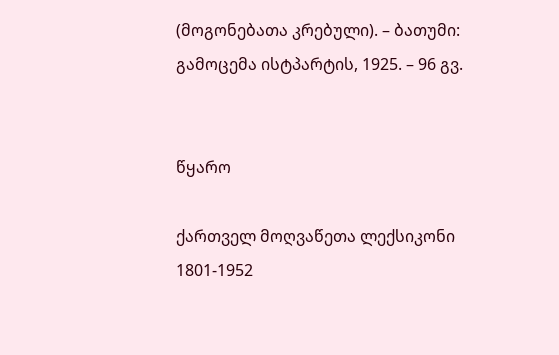(მოგონებათა კრებული). – ბათუმი: გამოცემა ისტპარტის, 1925. – 96 გვ.


წყარო

ქართველ მოღვაწეთა ლექსიკონი 1801-1952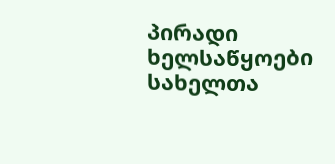პირადი ხელსაწყოები
სახელთა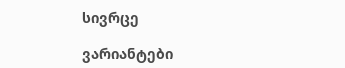სივრცე

ვარიანტები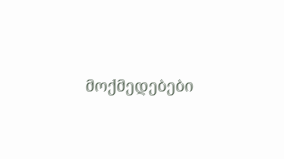მოქმედებები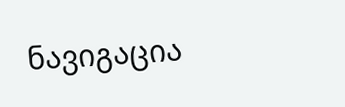ნავიგაცია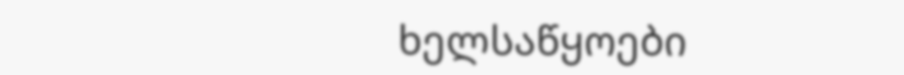ხელსაწყოები